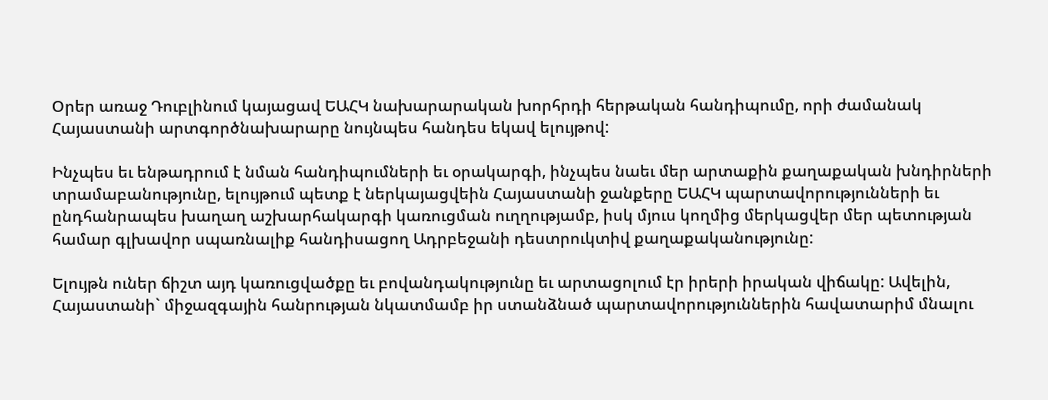Օրեր առաջ Դուբլինում կայացավ ԵԱՀԿ նախարարական խորհրդի հերթական հանդիպումը, որի ժամանակ Հայաստանի արտգործնախարարը նույնպես հանդես եկավ ելույթով:

Ինչպես եւ ենթադրում է նման հանդիպումների եւ օրակարգի, ինչպես նաեւ մեր արտաքին քաղաքական խնդիրների տրամաբանությունը, ելույթում պետք է ներկայացվեին Հայաստանի ջանքերը ԵԱՀԿ պարտավորությունների եւ ընդհանրապես խաղաղ աշխարհակարգի կառուցման ուղղությամբ, իսկ մյուս կողմից մերկացվեր մեր պետության համար գլխավոր սպառնալիք հանդիսացող Ադրբեջանի դեստրուկտիվ քաղաքականությունը:

Ելույթն ուներ ճիշտ այդ կառուցվածքը եւ բովանդակությունը եւ արտացոլում էր իրերի իրական վիճակը: Ավելին, Հայաստանի` միջազգային հանրության նկատմամբ իր ստանձնած պարտավորություններին հավատարիմ մնալու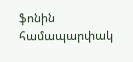ֆոնին համապարփակ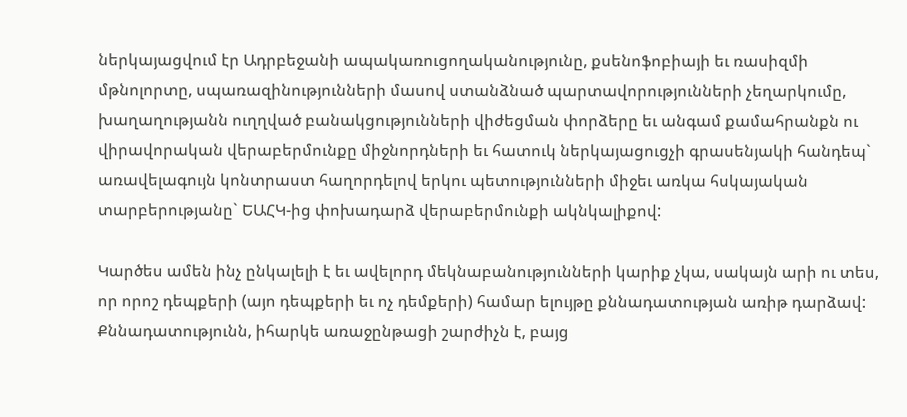ներկայացվում էր Ադրբեջանի ապակառուցողականությունը, քսենոֆոբիայի եւ ռասիզմի մթնոլորտը, սպառազինությունների մասով ստանձնած պարտավորությունների չեղարկումը, խաղաղությանն ուղղված բանակցությունների վիժեցման փորձերը եւ անգամ քամահրանքն ու վիրավորական վերաբերմունքը միջնորդների եւ հատուկ ներկայացուցչի գրասենյակի հանդեպ` առավելագույն կոնտրաստ հաղորդելով երկու պետությունների միջեւ առկա հսկայական տարբերությանը` ԵԱՀԿ-ից փոխադարձ վերաբերմունքի ակնկալիքով:

Կարծես ամեն ինչ ընկալելի է եւ ավելորդ մեկնաբանությունների կարիք չկա, սակայն արի ու տես, որ որոշ դեպքերի (այո դեպքերի եւ ոչ դեմքերի) համար ելույթը քննադատության առիթ դարձավ: Քննադատությունն, իհարկե առաջընթացի շարժիչն է, բայց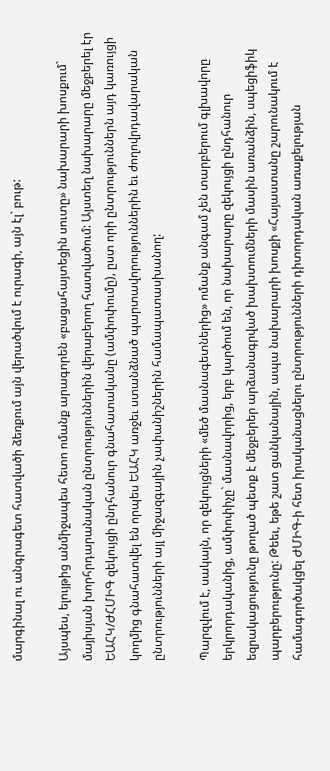մարգինալ ու անգրագետ հատվածի ձեռքում այն վերածվում է ուրագի, այն էլ` բութ:

Այսպես, ելույթից անմիջապես հետո ոմանք արագորեն «բացահայտեցին սուտը» նախարարի խոսքում` մայիսյան խորհրդարանական ընտրություններին վերաբերող հատվածում: Այստեղ նախարարը մեջբերել էր ԵԱՀԿ/ԺՀՄԻԳ զեկույցի ընդհանուր գնահատականը (ամփոփումը), ըստ որի ընտրություններն այդ կառույցի կողմից գնահատվել են որպես ԵԱՀԿ առջեւ ստանձնած պարտավորություններին եւ ժողովրդավարական ընտրությունների այլ միջազգային չափանիշներին համապատասխանող:

Պարզվում է, սակայն, որ զեկույցների «մեծ մասնագետներից» ոմանք անգամ չեն տարբերում գլխավորը երկրորդականից, ամփոփիչը` մասնավորից, երբ կարծում են, որ նախարարը զեկույցի ընդհանուր եզրակացությունը թողած պետք է մեջբերեր արձանագրված խախտումների մասին առանձին, սպեցիֆիկ պարբերությունը: Թեեւ, եթե շատ ցանկանային, ապա նախարարի խոսքի «Հայաստանը շարունակում է համագործակցել ԺՄԻԳ-ի հետ իրականացնելու ընտրությունների դիտորդական առաքելության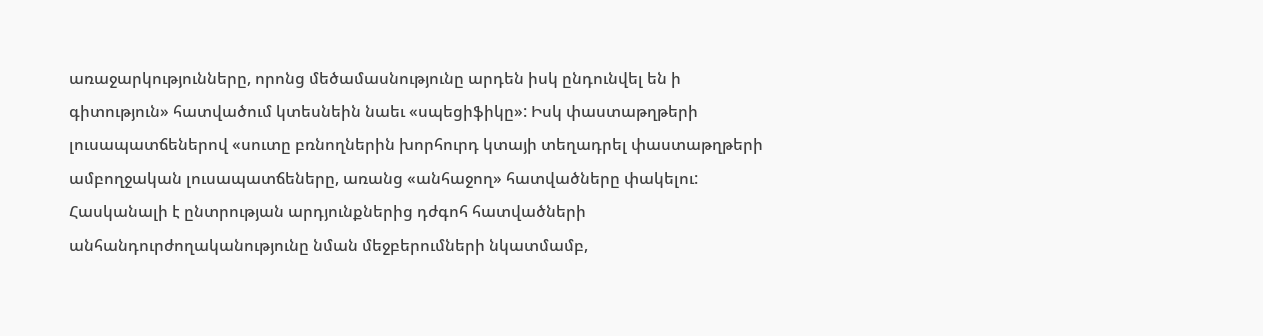առաջարկությունները, որոնց մեծամասնությունը արդեն իսկ ընդունվել են ի գիտություն» հատվածում կտեսնեին նաեւ «սպեցիֆիկը»: Իսկ փաստաթղթերի լուսապատճեներով «սուտը բռնողներին խորհուրդ կտայի տեղադրել փաստաթղթերի ամբողջական լուսապատճեները, առանց «անհաջող» հատվածները փակելու: Հասկանալի է ընտրության արդյունքներից դժգոհ հատվածների անհանդուրժողականությունը նման մեջբերումների նկատմամբ,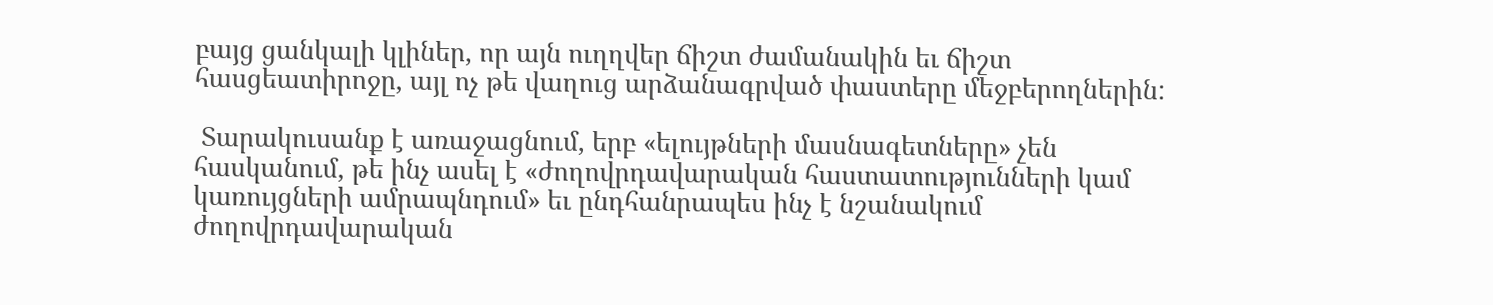բայց ցանկալի կլիներ, որ այն ուղղվեր ճիշտ ժամանակին եւ ճիշտ հասցեատիրոջը, այլ ոչ թե վաղուց արձանագրված փաստերը մեջբերողներին:

 Տարակուսանք է առաջացնում, երբ «ելույթների մասնագետները» չեն հասկանում, թե ինչ ասել է «ժողովրդավարական հաստատությունների կամ կառույցների ամրապնդում» եւ ընդհանրապես ինչ է նշանակում ժողովրդավարական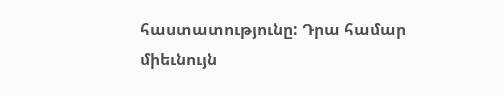հաստատությունը: Դրա համար միեւնույն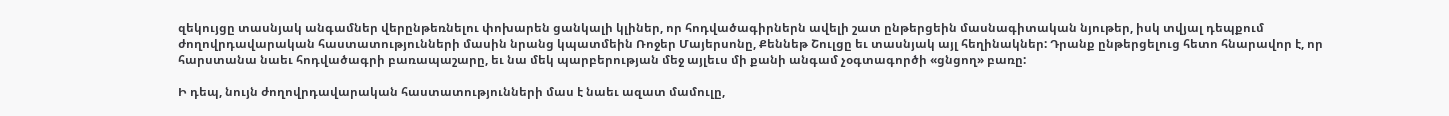զեկույցը տասնյակ անգամներ վերընթեռնելու փոխարեն ցանկալի կլիներ, որ հոդվածագիրներն ավելի շատ ընթերցեին մասնագիտական նյութեր, իսկ տվյալ դեպքում ժողովրդավարական հաստատությունների մասին նրանց կպատմեին Ռոջեր Մայերսոնը, Քեննեթ Շուլցը եւ տասնյակ այլ հեղինակներ: Դրանք ընթերցելուց հետո հնարավոր է, որ հարստանա նաեւ հոդվածագրի բառապաշարը, եւ նա մեկ պարբերության մեջ այլեւս մի քանի անգամ չօգտագործի «ցնցող» բառը:

Ի դեպ, նույն ժողովրդավարական հաստատությունների մաս է նաեւ ազատ մամուլը,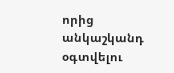որից անկաշկանդ օգտվելու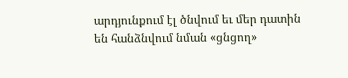արդյունքում էլ ծնվում եւ մեր դատին են հանձնվում նման «ցնցող»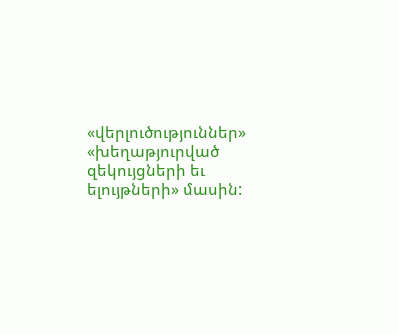«վերլուծություններ» «խեղաթյուրված զեկույցների եւ ելույթների» մասին: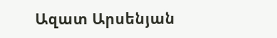Ազատ Արսենյան